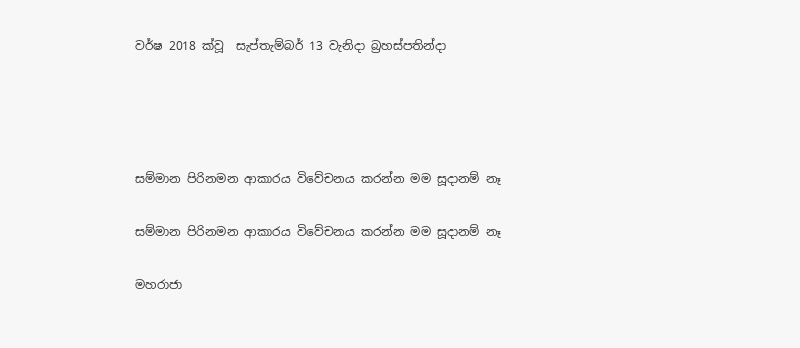වර්ෂ 2018 ක්වූ  සැප්තැම්බර් 13 වැනිදා බ්‍රහස්පතින්දා




සම්මාන පිරිනමන ආකාරය විවේචනය කරන්න මම සූදානම් නෑ

සම්මාන පිරිනමන ආකාරය විවේචනය කරන්න මම සූදානම් නෑ

මහරාජා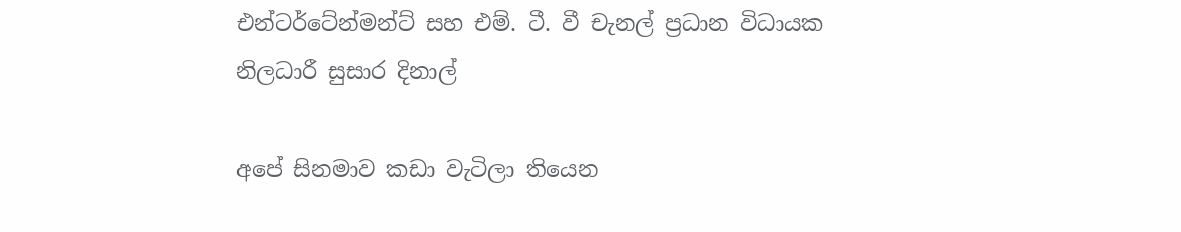එන්ටර්ටේන්මන්ට් සහ එම්. ටී. වී චැනල් ප්‍රධාන විධායක නිලධාරී සුසාර දිනාල්

අපේ සිනමාව කඩා වැටිලා තියෙන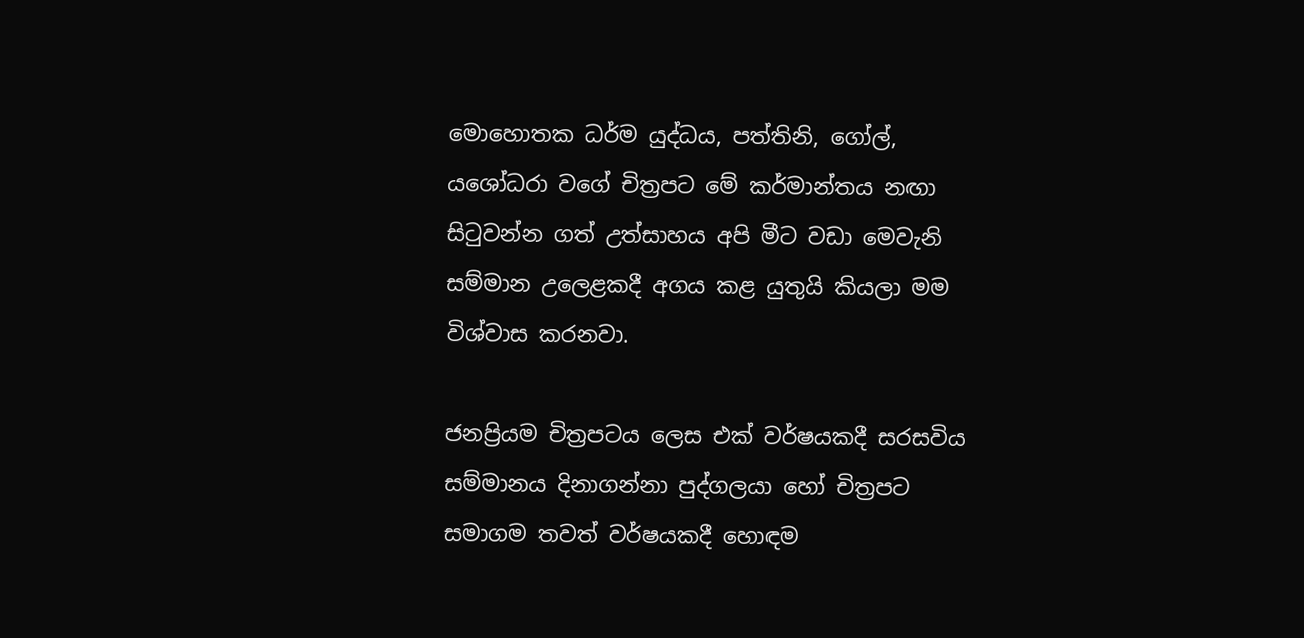මොහොතක ධර්ම යුද්ධය, පත්තිනි, ගෝල්, යශෝධරා වගේ චිත්‍රපට මේ කර්මාන්තය නඟා සිටුවන්න ගත් උත්සාහය අපි මීට වඩා මෙවැනි සම්මාන උලෙළකදී අගය කළ යුතුයි කියලා මම විශ්වාස කරනවා.

ජනප්‍රියම චිත්‍රපටය ලෙස එක් වර්ෂයකදී සරසවිය සම්මානය දිනාගන්නා පුද්ගලයා හෝ චිත්‍රපට සමාගම තවත් වර්ෂයකදී හොඳම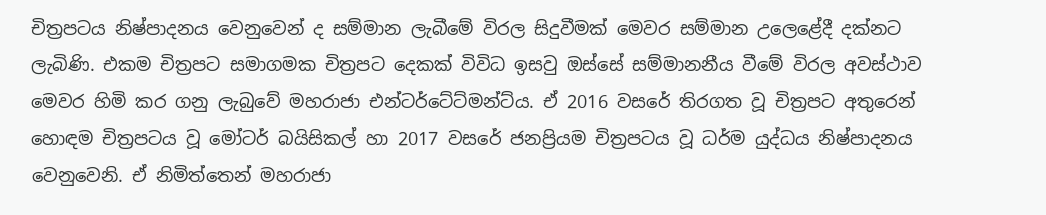චිත්‍රපටය නිෂ්පාදනය වෙනුවෙන් ද සම්මාන ලැබීමේ විරල සිදුවීමක් මෙවර සම්මාන උලෙළේදී දක්නට ලැබිණි. එකම චිත්‍රපට සමාගමක චිත්‍රපට දෙකක් විවිධ ඉසවු ඔස්සේ සම්මානනීය වීමේ විරල අවස්ථාව මෙවර හිමි කර ගනු ලැබුවේ මහරාජා එන්ටර්ටේට්මන්ට්ය. ඒ 2016 වසරේ තිරගත වූ චිත්‍රපට අතුරෙන් හොඳම චිත්‍රපටය වූ මෝටර් බයිසිකල් හා 2017 වසරේ ජනප්‍රියම චිත්‍රපටය වූ ධර්ම යුද්ධය නිෂ්පාදනය වෙනුවෙනි. ඒ නිමිත්තෙන් මහරාජා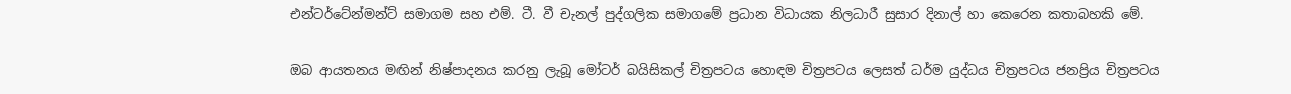එන්ටර්ටේන්මන්ට් සමාගම සහ එම්. ටී. වී චැනල් පුද්ගලික සමාගමේ ප්‍රධාන විධායක නිලධාරී සුසාර දිනාල් හා කෙරෙන කතාබහකි මේ.

ඔබ ආයතනය මඟින් නිෂ්පාදනය කරනු ලැබූ මෝටර් බයිසිකල් චිත්‍රපටය හොඳම චිත්‍රපටය ලෙසත් ධර්ම යුද්ධය චිත්‍රපටය ජනප්‍රිය චිත්‍රපටය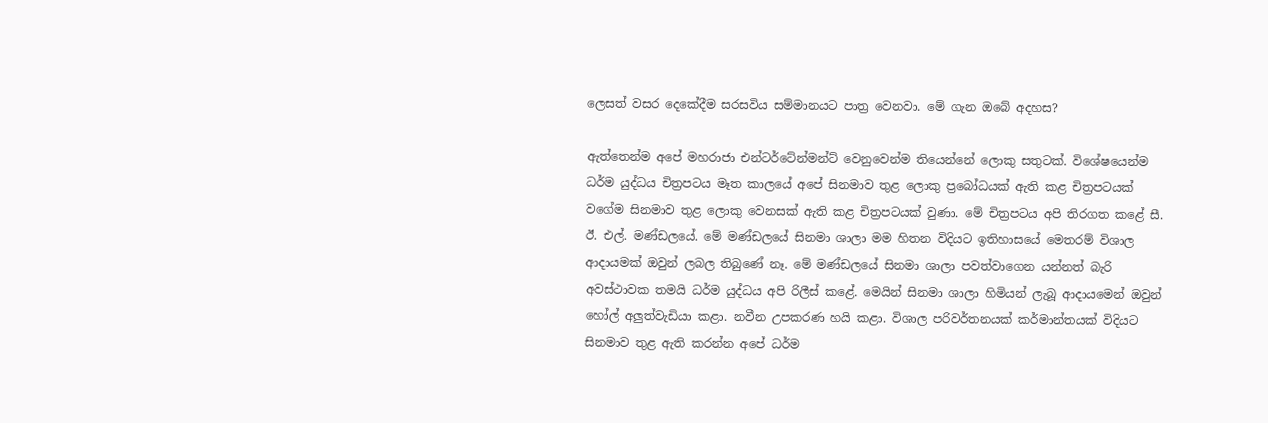ලෙසත් වසර දෙකේදීම සරසවිය සම්මානයට පාත්‍ර වෙනවා. මේ ගැන ඔබේ අදහස?

ඇත්තෙන්ම අපේ මහරාජා එන්ටර්ටේන්මන්ට් වෙනුවෙන්ම තියෙන්නේ ලොකු සතුටක්. විශේෂයෙන්ම ධර්ම යුද්ධය චිත්‍රපටය මෑත කාලයේ අපේ සිනමාව තුළ ලොකු ප්‍රබෝධයක් ඇති කළ චිත්‍රපටයක් වගේම සිනමාව තුළ ලොකු වෙනසක් ඇති කළ චිත්‍රපටයක් වුණා. මේ චිත්‍රපටය අපි තිරගත කළේ සී. ඊ. එල්. මණ්ඩලයේ. මේ මණ්ඩලයේ සිනමා ශාලා මම හිතන විදියට ඉතිහාසයේ මෙතරම් විශාල ආදායමක් ඔවුන් ලබල තිබුණේ නෑ. මේ මණ්ඩලයේ සිනමා ශාලා පවත්වාගෙන යන්නත් බැරි අවස්ථාවක තමයි ධර්ම යුද්ධය අපි රිලීස් කළේ. මෙයින් සිනමා ශාලා හිමියන් ලැබූ ආදායමෙන් ඔවුන් හෝල් අලුත්වැඩියා කළා. නවීන උපකරණ හයි කළා. විශාල පරිවර්තනයක් කර්මාන්තයක් විදියට සිනමාව තුළ ඇති කරන්න අපේ ධර්ම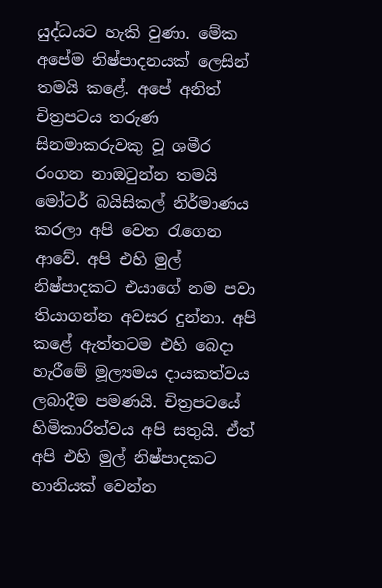යුද්ධයට හැකි වුණා. මේක අපේම නිෂ්පාදනයක් ලෙසින් තමයි කළේ. අපේ අනිත් චිත්‍රපටය තරුණ සිනමාකරුවකු වූ ශමීර රංගන නාඔටුන්න තමයි මෝටර් බයිසිකල් නිර්මාණය කරලා අපි වෙත රැගෙන ආවේ. අපි එහි මුල් නිෂ්පාදකට එයාගේ නම පවා තියාගන්න අවසර දුන්නා. අපි කළේ ඇත්තටම එහි බෙදා හැරීමේ මූල්‍යමය දායකත්වය ලබාදීම පමණයි. චිත්‍රපටයේ හිමිකාරිත්වය අපි සතුයි. ඒත් අපි එහි මුල් නිෂ්පාදකට හානියක් වෙන්න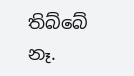තිබ්බේ නෑ.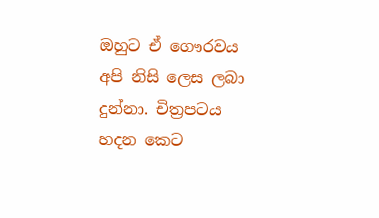ඔහුට ඒ ගෞරවය අපි නිසි ලෙස ලබා දුන්නා. චිත්‍රපටය හදන කෙට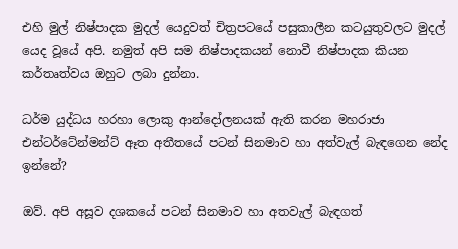එහි මුල් නිෂ්පාදක මුදල් යෙදුවත් චිත්‍රපටයේ පසුකාලීන කටයුතුවලට මුදල් යෙද වූයේ අපි. නමුත් අපි සම නිෂ්පාදකයන් නොවී නිෂ්පාදක කියන කර්තෘත්වය ඔහුට ලබා දුන්නා.

ධර්ම යුද්ධය හරහා ලොකු ආන්දෝලනයක් ඇති කරන මහරාජා එන්ටර්ටේන්මන්ට් ඈත අතීතයේ පටන් සිනමාව හා අත්වැල් බැඳගෙන නේද ඉන්නේ?

ඔව්. අපි අසූව දශකයේ පටන් සිනමාව හා අතවැල් බැඳගත්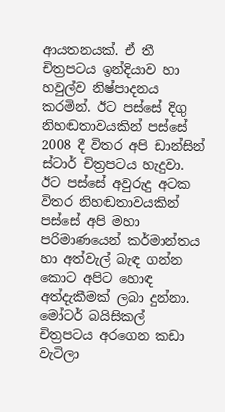ආයතනයක්. ඒ තී චිත්‍රපටය ඉන්දියාව හා හවුල්ව නිෂ්පාදනය කරමින්. ඊට පස්සේ දිගු නිහඬතාවයකින් පස්සේ 2008 දී විතර අපි ඩාන්සින් ස්ටාර් චිත්‍රපටය හැදුවා. ඊට පස්සේ අවුරුදු අටක විතර නිහඬතාවයකින් පස්සේ අපි මහා පරිමාණයෙන් කර්මාන්තය හා අත්වැල් බැඳ ගන්න කොට අපිට හොඳ අත්දැකීමක් ලබා දුන්නා. මෝටර් බයිසිකල් චිත්‍රපටය අරගෙන කඩා වැටිලා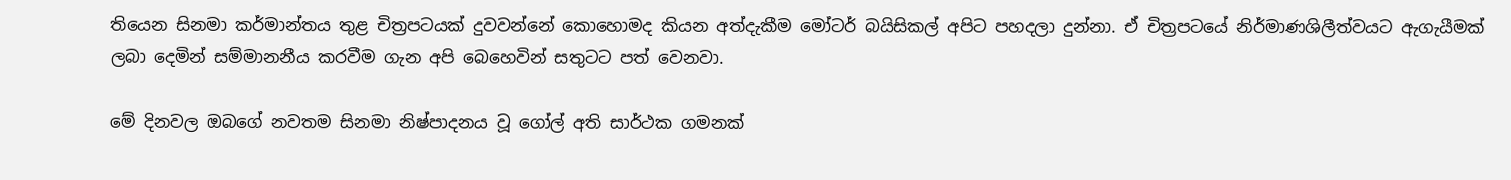තියෙන සිනමා කර්මාන්තය තුළ චිත්‍රපටයක් දුවවන්නේ කොහොමද කියන අත්දැකීම මෝටර් බයිසිකල් අපිට පහදලා දුන්නා. ඒ චිත්‍රපටයේ නිර්මාණශිලීත්වයට ඇගැයීමක් ලබා දෙමින් සම්මානනීය කරවීම ගැන අපි බෙහෙවින් සතුටට පත් වෙනවා.

මේ දිනවල ඔබගේ නවතම සිනමා නිෂ්පාදනය වූ ගෝල් අති සාර්ථක ගමනක්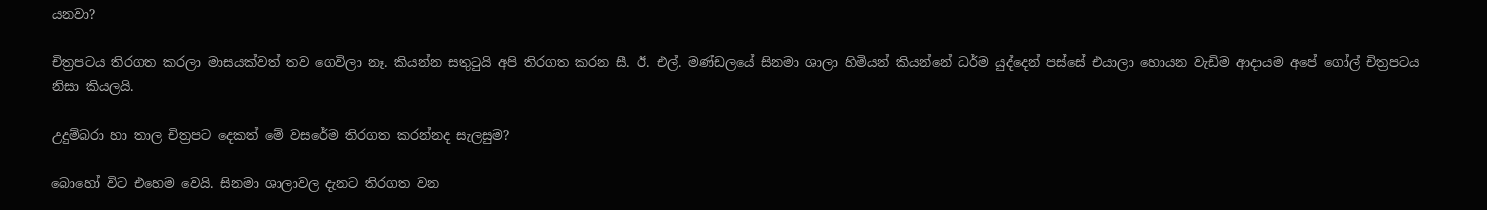යනවා?

චිත්‍රපටය තිරගත කරලා මාසයක්වත් තව ගෙවිලා නෑ. කියන්න සතුටුයි අපි තිරගත කරන සී. ඊ. එල්. මණ්ඩලයේ සිනමා ශාලා හිමියන් කියන්නේ ධර්ම යුද්දෙන් පස්සේ එයාලා හොයන වැඩිම ආදායම අපේ ගෝල් චිත්‍රපටය නිසා කියලයි.

උදුම්බරා හා තාල චිත්‍රපට දෙකත් මේ වසරේම තිරගත කරන්නද සැලසුම?

බොහෝ විට එහෙම වෙයි. සිනමා ශාලාවල දැනට තිරගත වන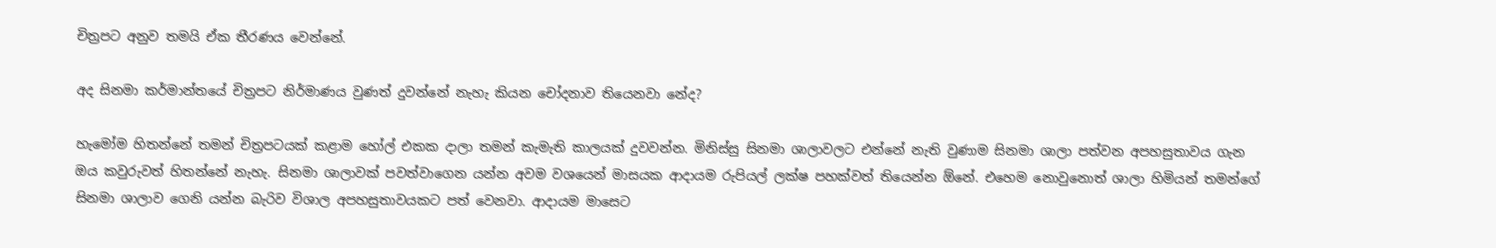චිත්‍රපට අනුව තමයි ඒක තීරණය වෙන්නේ.

අද සිනමා කර්මාන්තයේ චිත්‍රපට නිර්මාණය වුණත් දුවන්නේ නැහැ කියන චෝදනාව තියෙනවා නේද?

හැමෝම හිතන්නේ තමන් චිත්‍රපටයක් කළාම හෝල් එකක දාලා තමන් කැමැති කාලයක් දුවවන්න. මිනිස්සු සිනමා ශාලාවලට එන්නේ නැති වුණාම සිනමා ශාලා පත්වන අපහසුතාවය ගැන ඔය කවුරුවත් හිතන්නේ නැහැ. සිනමා ශාලාවක් පවත්වාගෙන යන්න අවම වශයෙන් මාසයක ආදායම රුපියල් ලක්ෂ පහක්වත් තියෙන්න ඕනේ. එහෙම නොවුනොත් ශාලා හිමියන් තමන්ගේ සිනමා ශාලාව ගෙනි යන්න බැරිව විශාල අපහසුතාවයකට පත් වෙනවා. ආදායම මාසෙට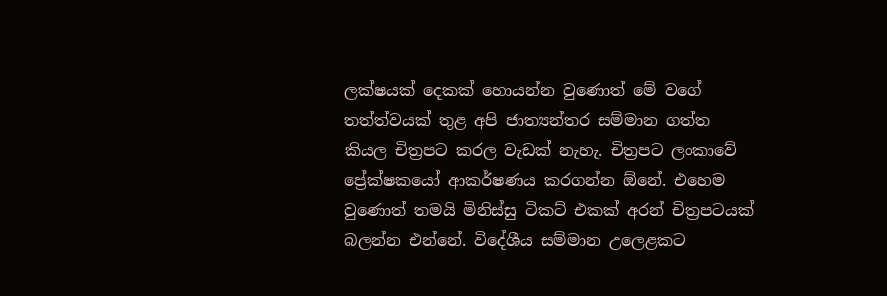ලක්ෂයක් දෙකක් හොයන්න වුණොත් මේ වගේ තත්ත්වයක් තුළ අපි ජාත්‍යන්තර සම්මාන ගත්ත කියල චිත්‍රපට කරල වැඩක් නැහැ. චිත්‍රපට ලංකාවේ ප්‍රේක්ෂකයෝ ආකර්ෂණය කරගන්න ඕනේ. එහෙම වුණොත් තමයි මිනිස්සු ටිකට් එකක් අරන් චිත්‍රපටයක් බලන්න එන්නේ. විදේශීය සම්මාන උලෙළකට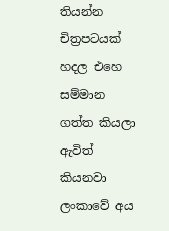තියන්න චිත්‍රපටයක් හදල එහෙ සම්මාන ගත්ත කියලා ඇවිත් කියනවා ලංකාවේ අය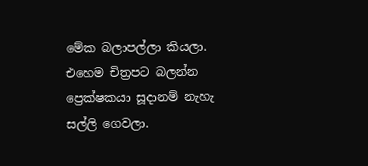මේක බලාපල්ලා කියලා. එහෙම චිත්‍රපට බලන්න ප්‍රෙක්ෂකයා සූදානම් නැහැ සල්ලි ගෙවලා.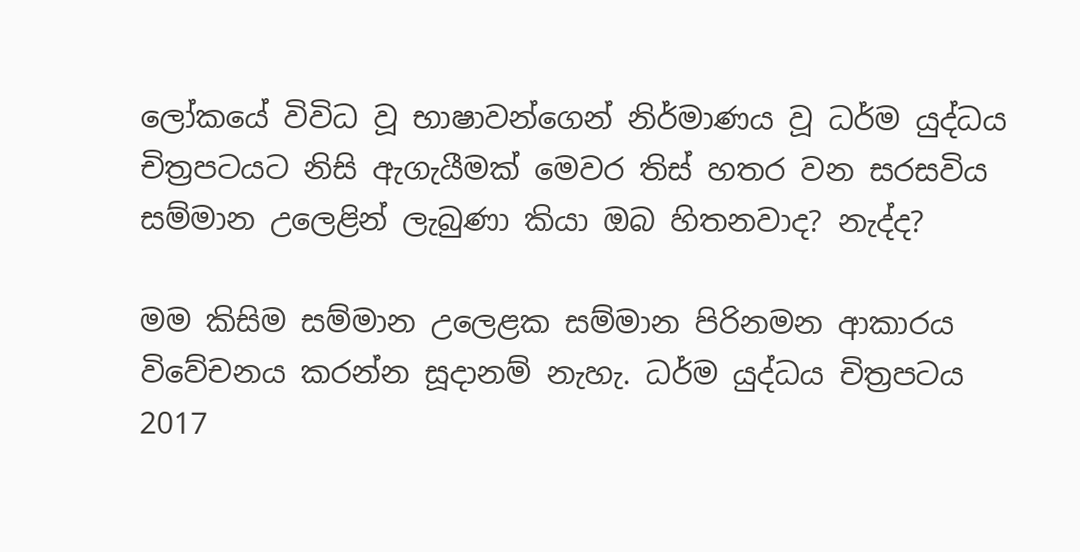ලෝකයේ විවිධ වූ භාෂාවන්ගෙන් නිර්මාණය වූ ධර්ම යුද්ධය චිත්‍රපටයට නිසි ඇගැයීමක් මෙවර තිස් හතර වන සරසවිය සම්මාන උලෙළින් ලැබුණා කියා ඔබ හිතනවාද? නැද්ද?

මම කිසිම සම්මාන උලෙළක සම්මාන පිරිනමන ආකාරය විවේචනය කරන්න සූදානම් නැහැ. ධර්ම යුද්ධය චිත්‍රපටය 2017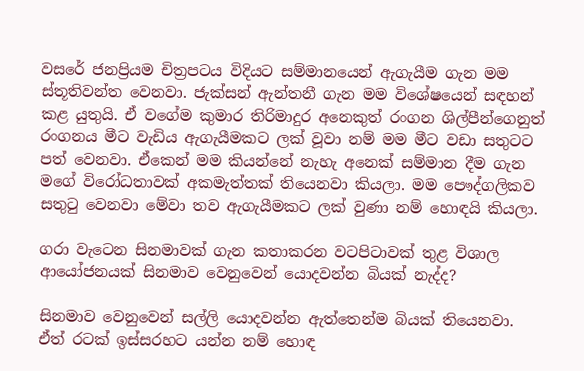වසරේ ජනප්‍රියම චිත්‍රපටය විදියට සම්මානයෙන් ඇගැයීම ගැන මම ස්තූතිවන්ත වෙනවා. ජැක්සන් ඇන්තනී ගැන මම විශේෂයෙන් සඳහන් කළ යුතුයි. ඒ වගේම කුමාර තිරිමාදුර අනෙකුත් රංගන ශිල්පීන්ගෙනුත් රංගනය මීට වැඩිය ඇගැයීමකට ලක් වූවා නම් මම මීට වඩා සතුටට පත් වෙනවා. ඒකෙන් මම කියන්නේ නැහැ අනෙක් සම්මාන දීම ගැන මගේ විරෝධතාවක් අකමැත්තක් තියෙනවා කියලා. මම පෞද්ගලිකව සතුටු වෙනවා මේවා තව ඇගැයීමකට ලක් වුණා නම් හොඳයි කියලා.

ගරා වැටෙන සිනමාවක් ගැන කතාකරන වටපිටාවක් තුළ විශාල ආයෝජනයක් සිනමාව වෙනුවෙන් යොදවන්න බියක් නැද්ද?

සිනමාව වෙනුවෙන් සල්ලි යොදවන්න ඇත්තෙන්ම බියක් තියෙනවා. ඒත් රටක් ඉස්සරහට යන්න නම් හොඳ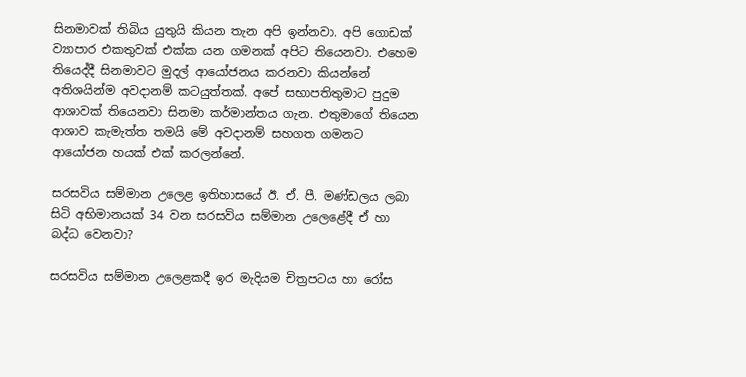සිනමාවක් තිබිය යුතුයි කියන තැන අපි ඉන්නවා. අපි ගොඩක් ව්‍යාපාර එකතුවක් එක්ක යන ගමනක් අපිට තියෙනවා. එහෙම තියෙද්දී සිනමාවට මුදල් ආයෝජනය කරනවා කියන්නේ අතිශයින්ම අවදානම් කටයුත්තක්. අපේ සභාපතිතුමාට පුදුම ආශාවක් තියෙනවා සිනමා කර්මාන්තය ගැන. එතුමාගේ තියෙන ආශාව කැමැත්ත තමයි මේ අවදානම් සහගත ගමනට ආයෝජන හයක් එක් කරලන්නේ.

සරසවිය සම්මාන උලෙළ ඉතිහාසයේ ඊ. ඒ. පී. මණ්ඩලය ලබා සිටි අභිමානයක් 34 වන සරසවිය සම්මාන උලෙළේදී ඒ හා බද්ධ වෙනවා?

සරසවිය සම්මාන උලෙළකදී ඉර මැදියම චිත්‍රපටය හා රෝස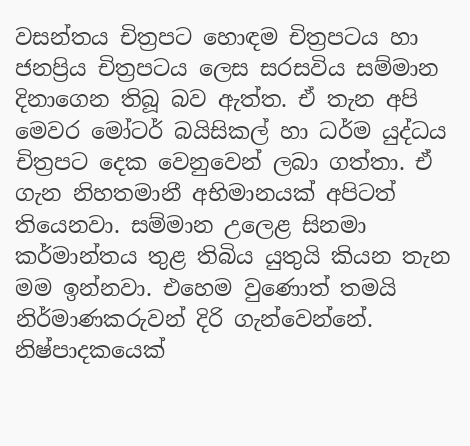වසන්තය චිත්‍රපට හොඳම චිත්‍රපටය හා ජනප්‍රිය චිත්‍රපටය ලෙස සරසවිය සම්මාන දිනාගෙන තිබූ බව ඇත්ත. ඒ තැන අපි මෙවර මෝටර් බයිසිකල් හා ධර්ම යුද්ධය චිත්‍රපට දෙක වෙනුවෙන් ලබා ගත්තා. ඒ ගැන නිහතමානී අභිමානයක් අපිටත් තියෙනවා. සම්මාන උලෙළ සිනමා කර්මාන්තය තුළ තිබිය යුතුයි කියන තැන මම ඉන්නවා. එහෙම වුණොත් තමයි නිර්මාණකරුවන් දිරි ගැන්වෙන්නේ. නිෂ්පාදකයෙක්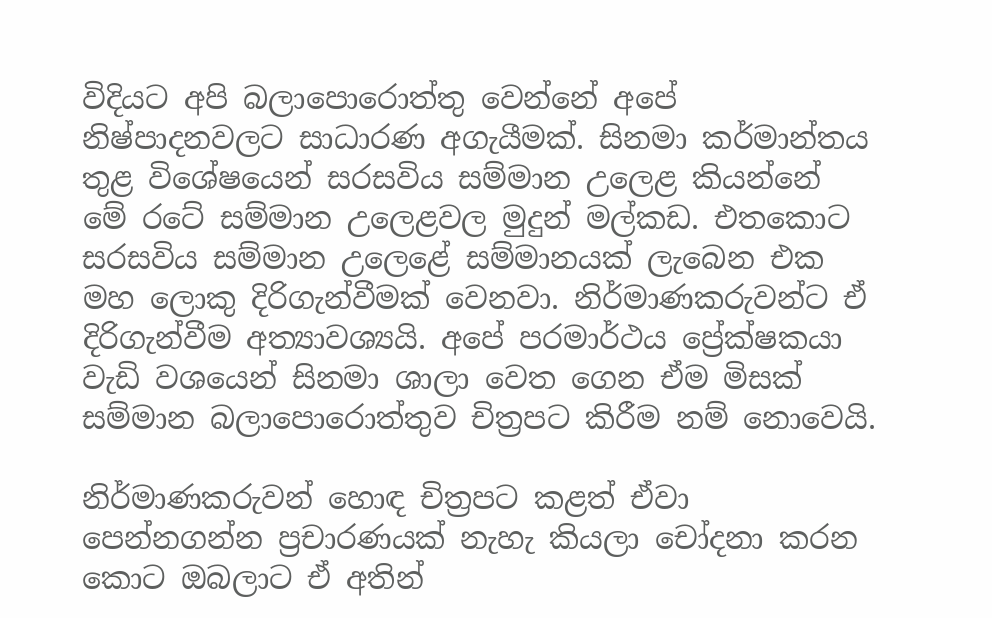විදියට අපි බලාපොරොත්තු වෙන්නේ අපේ නිෂ්පාදනවලට සාධාරණ අගැයීමක්. සිනමා කර්මාන්තය තුළ විශේෂයෙන් සරසවිය සම්මාන උලෙළ කියන්නේ මේ රටේ සම්මාන උලෙළවල මුදුන් මල්කඩ. එතකොට සරසවිය සම්මාන උලෙළේ සම්මානයක් ලැබෙන එක මහ ලොකු දිරිගැන්වීමක් වෙනවා. නිර්මාණකරුවන්ට ඒ දිරිගැන්වීම අත්‍යාවශ්‍යයි. අපේ පරමාර්ථය ප්‍රේක්ෂකයා වැඩි වශයෙන් සිනමා ශාලා වෙත ගෙන ඒම මිසක් සම්මාන බලාපොරොත්තුව චිත්‍රපට කිරීම නම් නොවෙයි.

නිර්මාණකරුවන් හොඳ චිත්‍රපට කළත් ඒවා පෙන්නගන්න ප්‍රචාරණයක් නැහැ කියලා චෝදනා කරන කොට ඔබලාට ඒ අතින්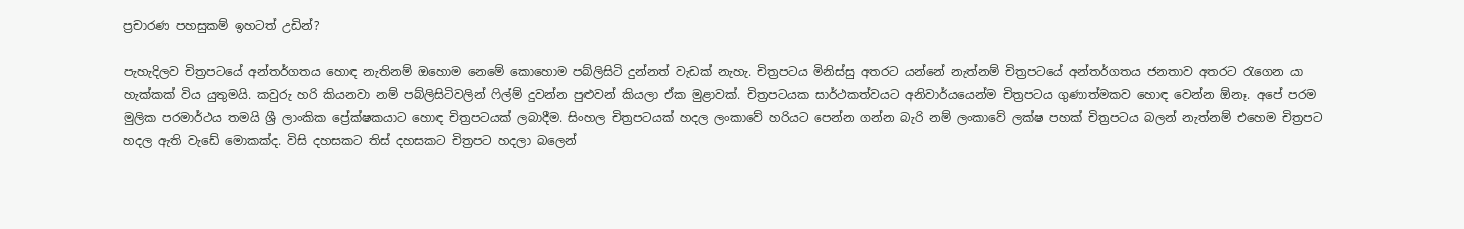ප්‍රචාරණ පහසුකම් ඉහටත් උඩින්?

පැහැදිලව චිත්‍රපටයේ අන්තර්ගතය හොඳ නැතිනම් ඔහොම නෙමේ කොහොම පබ්ලිසිටි දුන්නත් වැඩක් නැහැ. චිත්‍රපටය මිනිස්සු අතරට යන්නේ නැත්නම් චිත්‍රපටයේ අන්තර්ගතය ජනතාව අතරට රැගෙන යා හැක්කක් විය යුතුමයි. කවුරු හරි කියනවා නම් පබ්ලිසිටිවලින් ෆිල්ම් දුවන්න පුළුවන් කියලා ඒක මුළාවක්. චිත්‍රපටයක සාර්ථකත්වයට අනිවාර්යයෙන්ම චිත්‍රපටය ගුණාත්මකව හොඳ වෙන්න ඕනෑ. අපේ පරම මුලික පරමාර්ථය තමයි ශ්‍රී ලාංකික ප්‍රේක්ෂකයාට හොඳ චිත්‍රපටයක් ලබාදීම. සිංහල චිත්‍රපටයක් හදල ලංකාවේ හරියට පෙන්න ගන්න බැරි නම් ලංකාවේ ලක්ෂ පහක් චිත්‍රපටය බලන් නැත්නම් එහෙම චිත්‍රපට හදල ඇති වැඩේ මොකක්ද. විසි දහසකට තිස් දහසකට චිත්‍රපට හදලා බලෙන්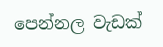පෙන්නල වැඩක්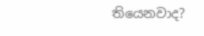තියෙනවාද?